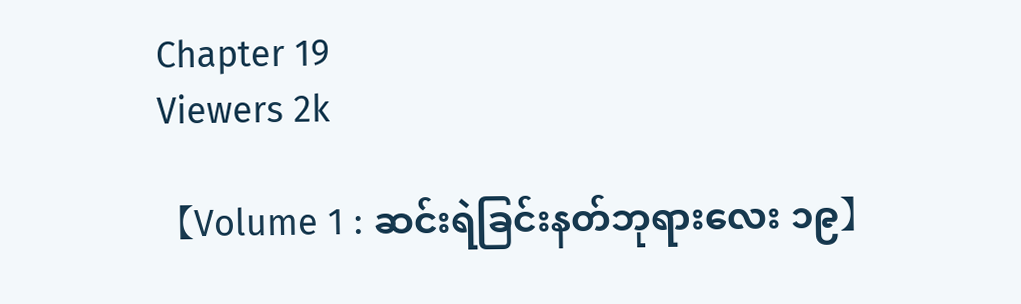Chapter 19
Viewers 2k

【Volume 1 : ဆင်းရဲခြင်းနတ်ဘုရားလေး ၁၉】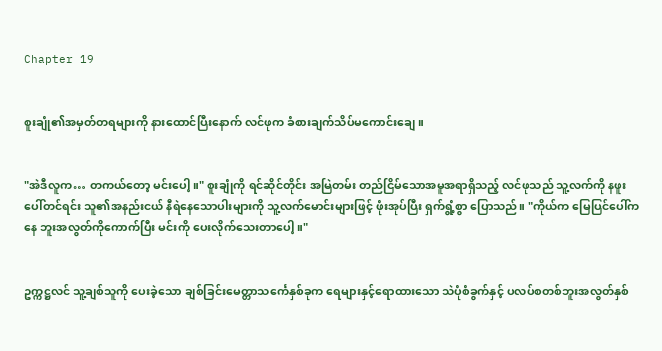Chapter 19


စူးချုံ၏အမှတ်တရများကို နားထောင်ပြီးနောက် လင်ဖုက ခံစားချက်သိပ်မကောင်းချေ။


"အဲဒီလူက… တကယ်တော့ မင်းပေါ့။" စူးချုံကို ရင်ဆိုင်တိုင်း အမြဲတမ်း တည်ငြိမ်သောအမူအရာရှိသည့် လင်ဖုသည် သူ့လက်ကို နဖူးပေါ်တင်ရင်း သူ၏အနည်းငယ် နီရဲနေသောပါးများကို သူ့လက်မောင်းများဖြင့် ဖုံးအုပ်ပြီး ရှက်ရွံ့စွာ ပြောသည်။ "ကိုယ်က မြေပြင်ပေါ်ကနေ ဘူးအလွတ်ကိုကောက်ပြီး မင်းကို ပေးလိုက်သေးတာပေါ့။"


ဥက္ကဋ္ဌလင် သူ့ချစ်သူကို ပေးခဲ့သော ချစ်ခြင်းမေတ္တာသင်္ကေနှစ်ခုက ရေများနှင့်ရောထားသော သဲပုံစံခွက်နှင့် ပလပ်စတစ်ဘူးအလွတ်နှစ်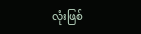လုံးဖြစ်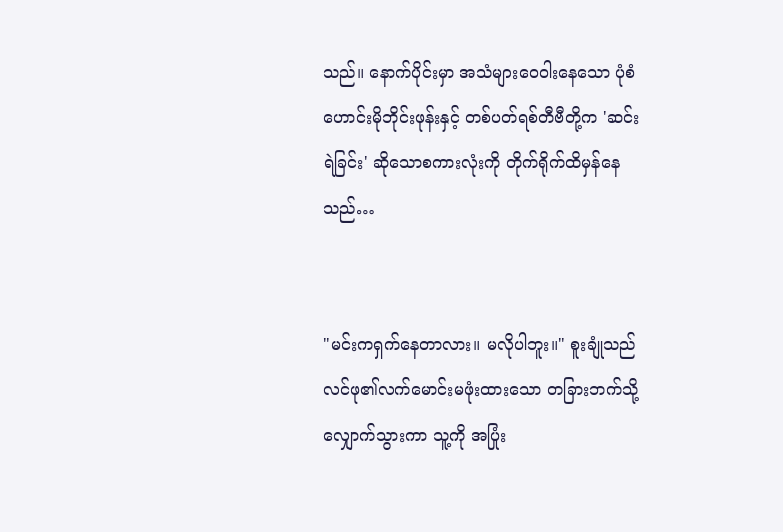သည်။ နောက်ပိုင်းမှာ အသံများဝေဝါးနေသော ပုံစံဟောင်းမိုဘိုင်းဖုန်းနှင့် တစ်ပတ်ရစ်တီဗီတို့က 'ဆင်းရဲခြင်း' ဆိုသောစကားလုံးကို တိုက်ရိုက်ထိမှန်နေသည်…


"မင်းကရှက်နေတာလား။ မလိုပါဘူး။" စူးချုံသည် လင်ဖု၏လက်မောင်းမဖုံးထားသော တခြားဘက်သို့ လျှောက်သွားကာ သူ့ကို အပြုံး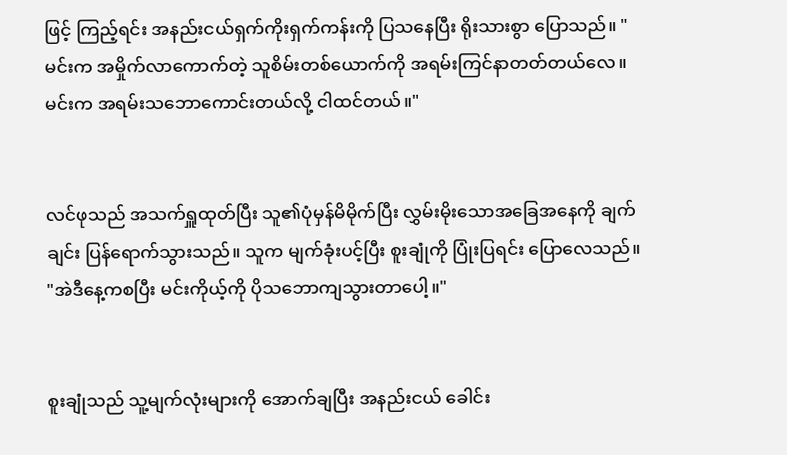ဖြင့် ကြည့်ရင်း အနည်းငယ်ရှက်ကိုးရှက်ကန်းကို ပြသနေပြီး ရိုးသားစွာ ပြောသည်။ "မင်းက အမှိုက်လာကောက်တဲ့ သူစိမ်းတစ်ယောက်ကို အရမ်းကြင်နာတတ်တယ်လေ။ မင်းက အရမ်းသဘောကောင်းတယ်လို့ ငါထင်တယ်။"


လင်ဖုသည် အသက်ရှူထုတ်ပြီး သူ၏ပုံမှန်မိမိုက်ပြီး လွှမ်းမိုးသောအခြေအနေကို ချက်ချင်း ပြန်ရောက်သွားသည်။ သူက မျက်ခုံးပင့်ပြီး စူးချုံကို ပြုံးပြရင်း ပြောလေသည်။ "အဲဒီနေ့ကစပြီး မင်းကိုယ့်ကို ပိုသဘောကျသွားတာပေါ့။"


စူးချုံသည် ‌သူ့မျက်လုံးများကို အောက်ချပြီး အနည်းငယ် ခေါင်း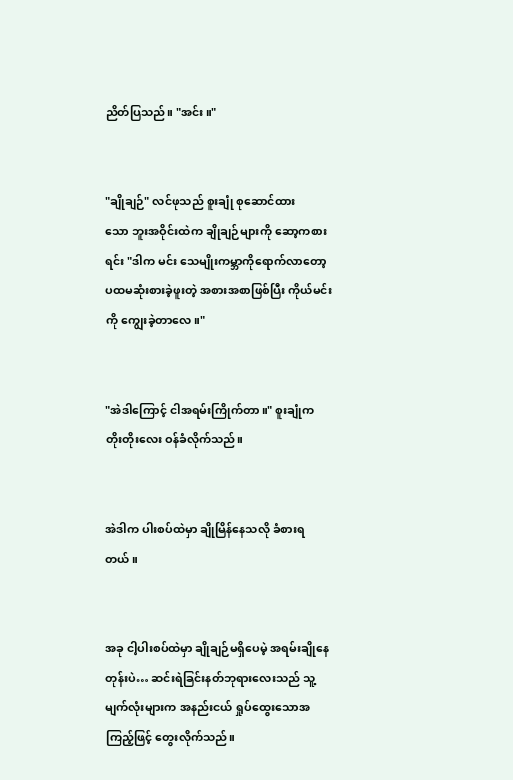ညိတ်ပြသည်။ "အင်း။"


"ချိုချဉ်" လင်ဖုသည် စူးချုံ စုဆောင်ထားသော ‌ဘူးအဝိုင်းထဲက ချိုချဉ်များကို ဆော့ကစားရင်း "ဒါက မင်း‌ သေမျိုးကမ္ဘာကိုရောက်လာတော့ ပထမဆုံးစားခဲ့ဖူးတဲ့ အစားအစာဖြစ်ပြီး ကိုယ်မင်းကို ကျွေးခဲ့တာလေ။"


"အဲဒါကြောင့် ငါအရမ်းကြိုက်တာ။" စူးချုံက တိုးတိုးလေး ဝန်ခံလိုက်သည်။


အဲဒါက ပါးစပ်ထဲမှာ ချိုမြိန်နေသလို ခံစားရတယ်။


အခု ငါ့ပါးစပ်ထဲမှာ ချိုချဉ်မရှိပေမဲ့ အရမ်းချိုနေတုန်းပဲ… ဆင်းရဲခြင်းနတ်ဘုရားလေးသည် သူ့မျက်လုံးများက အနည်းငယ် ရှုပ်ထွေးသောအကြည့်ဖြင့် တွေးလိုက်သည်။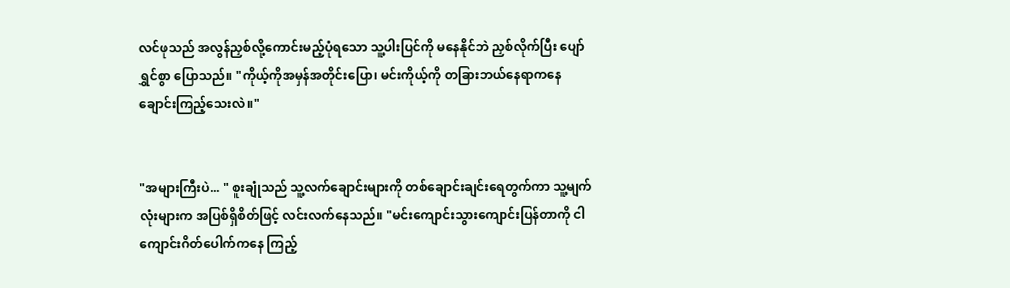လင်ဖုသည် အလွန်ညှစ်လို့ကောင်းမည့်ပုံရသော သူ့ပါးပြင်ကို မနေနိုင်ဘဲ ညှစ်လိုက်ပြီး ပျော်ရွှင်စွာ ပြောသည်။ "ကိုယ့်ကိုအမှန်အတိုင်းပြော၊ မင်းကိုယ့်ကို တခြားဘယ်နေရာကနေ ချောင်းကြည့်သေးလဲ။"


"အများကြီးပဲ... " စူးချုံသည် သူ့လက်ချောင်းများကို တစ်ချောင်းချင်းရေတွက်ကာ သူ့မျက်လုံးများက အပြစ်ရှိစိတ်ဖြင့် လင်းလက်နေသည်။ "မင်းကျောင်းသွားကျောင်းပြန်တာကို ငါကျောင်းဂိတ်ပေါက်ကနေ ကြည့်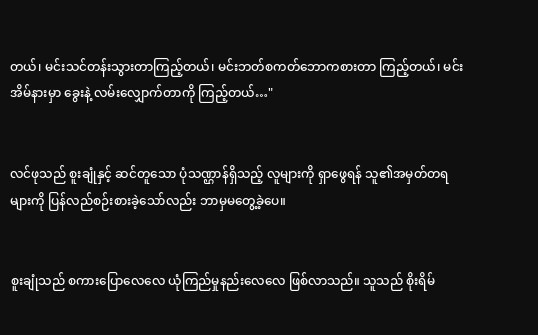တယ်၊ မင်းသင်တန်းသွားတာကြည့်တယ်၊ မင်းဘတ်စကတ်ဘောကစားတာ ကြည့်တယ်၊ မင်း အိမ်နားမှာ ခွေးနဲ့ လမ်းလျှောက်တာကို ကြည့်တယ်…"


လင်ဖုသည် စူးချုံနှင့် ဆင်တူသော ပုံသဏ္ဌာန်ရှိသည့် လူများကို ရှာဖွေရန် သူ၏အမှတ်တရများကို ပြန်လည်စဉ်းစားခဲ့သော်လည်း ဘာမှမတွေ့ခဲ့ပေ။


စူးချုံသည် စကားပြောလေလေ ယုံကြည်မှုနည်းလေလေ ဖြစ်လာသည်။ သူသည် စိုးရိမ်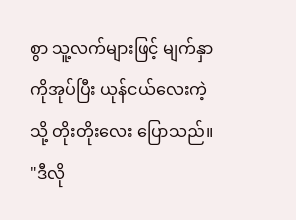စွာ သူ့လက်များဖြင့် မျက်နှာကိုအုပ်ပြီး ယုန်ငယ်လေးကဲ့သို့ တိုးတိုးလေး ပြော‌သည်။ "ဒီလို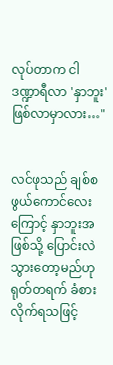လုပ်တာက ငါ ဒဏ္ဍာရီလာ 'နှာဘူး' ဖြစ်လာမှာလား…"


လင်ဖုသည် ချစ်စဖွယ်ကောင်လေးကြောင့် နှာဘူးအဖြစ်သို့ ပြောင်းလဲသွားတော့မည်ဟု ရုတ်တရက် ခံစားလိုက်ရသဖြင့်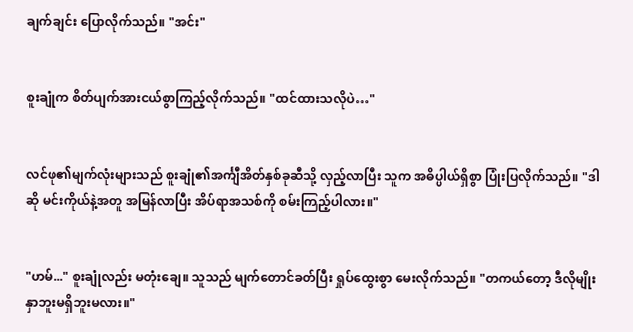ချက်ချင်း ပြောလိုက်သည်။ "အင်း"


စူးချုံက စိတ်ပျက်အားငယ်စွာကြည့်လိုက်သည်။ "ထင်ထားသလိုပဲ…"


လင်ဖု၏မျက်လုံးများသည် စူးချုံ၏အင်္ကျီအိတ်နှစ်ခုဆီသို့ လှည့်လာပြီး သူက အဓိပ္ပါယ်ရှိစွာ ပြုံးပြလိုက်သည်။ "ဒါဆို မင်းကိုယ်နဲ့အတူ အမြန်လာပြီး အိပ်ရာအသစ်ကို စမ်းကြည့်ပါလား။"


"ဟမ်..." စူးချုံလည်း မတုံးချေ။ သူသည် မျက်တောင်ခတ်ပြီး ရှုပ်ထွေးစွာ မေးလိုက်သည်။ "တကယ်တော့ ဒီလိုမျိုးနှာဘူးမရှိဘူးမလား။"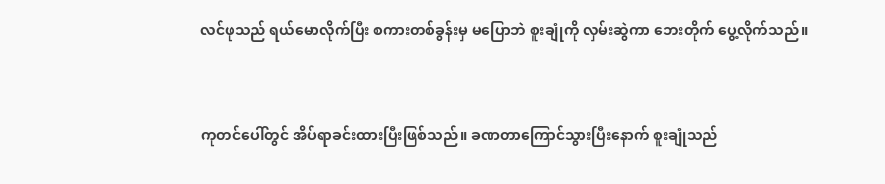လင်ဖုသည် ရယ်မောလိုက်ပြီး စကားတစ်ခွန်းမှ မပြောဘဲ စူးချုံကို လှမ်းဆွဲကာ ဘေးတိုက် ပွေ့လိုက်သည်။


ကုတင်ပေါ်တွင် အိပ်ရာခင်းထားပြီးဖြစ်သည်။ ခဏတာကြောင်သွားပြီးနောက် စူးချုံသည်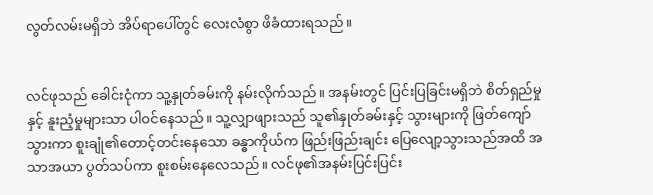လွတ်လမ်းမရှိဘဲ အိပ်ရာပေါ်တွင် လေးလံစွာ ဖိခံထားရသည်။


လင်ဖုသည် ခေါင်းငုံကာ သူ့နှုတ်ခမ်းကို နမ်းလိုက်သည်။ အနမ်းတွင် ပြင်းပြခြင်းမရှိဘဲ စိတ်ရှည်မှုနှင့် နူးညံ့မှုများသာ ပါဝင်နေသည်။ သူ့လျှာဖျားသည် သူ၏နှုတ်ခမ်းနှင့် သွားများကို ဖြတ်ကျော်သွားကာ စူးချုံ၏တောင့်တင်းနေသော ခန္ဓာကိုယ်က ဖြည်းဖြည်းချင်း ပြေလျော့သွားသည်အထိ အသာအယာ ပွတ်သပ်ကာ စူးစမ်းနေလေသည်။ လင်ဖု၏အနမ်းပြင်းပြင်း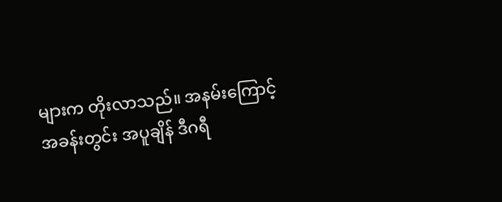များက တိုးလာသည်။ အနမ်းကြောင့် အခန်းတွင်း အပူချိန် ဒီဂရီ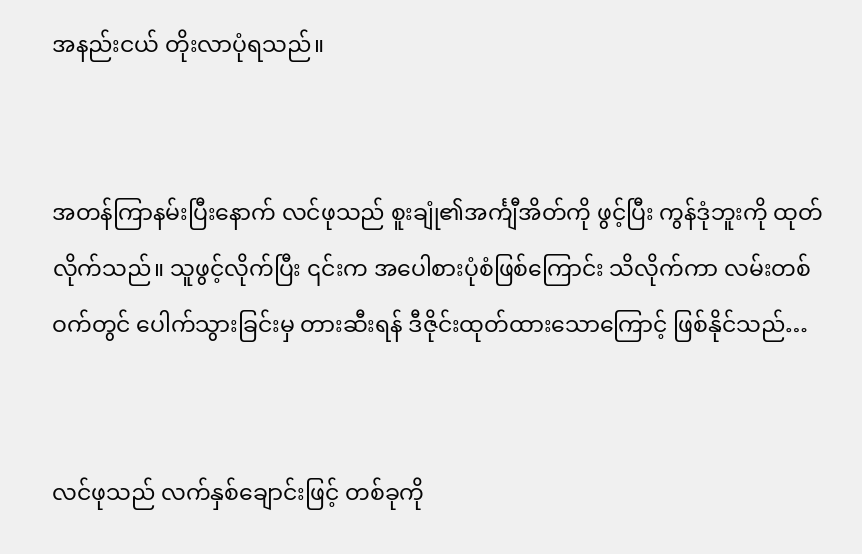အနည်းငယ် တိုးလာပုံရသည်။


အတန်ကြာနမ်းပြီးနောက် လင်ဖုသည် စူးချုံ၏အင်္ကျီအိတ်ကို ဖွင့်ပြီး ကွန်ဒုံဘူးကို ထုတ်လိုက်သည်။ သူဖွင့်လိုက်ပြီး ၎င်းက အပေါစားပုံစံဖြစ်ကြောင်း သိလိုက်ကာ လမ်းတစ်ဝက်တွင် ပေါက်သွားခြင်းမှ တားဆီးရန် ဒီဇိုင်းထုတ်ထားသောကြောင့် ဖြစ်နိုင်သည်…


လင်ဖုသည် လက်နှစ်ချောင်းဖြင့် တစ်ခုကို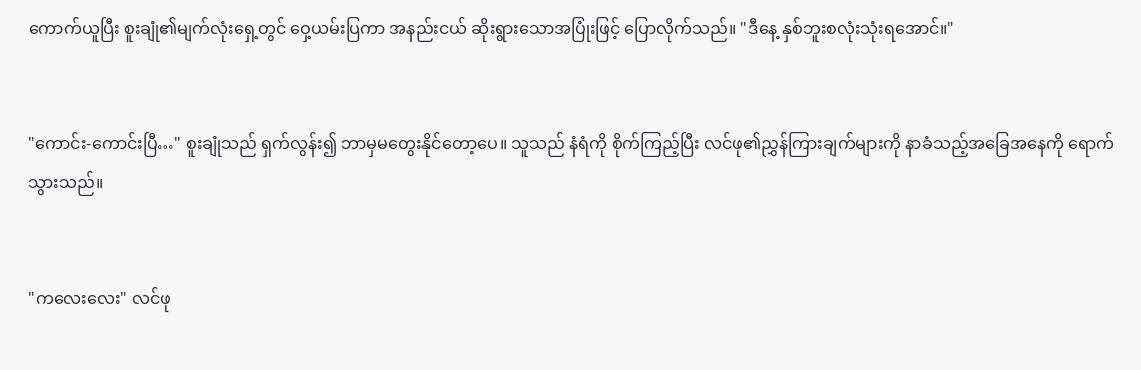ကောက်ယူပြီး စူးချုံ၏မျက်လုံးရှေ့တွင် ဝှေ့ယမ်းပြကာ အနည်းငယ် ဆိုးရွားသောအပြုံးဖြင့် ပြောလိုက်သည်။ "ဒီနေ့ နှစ်ဘူးစလုံးသုံးရအောင်။"


"ကောင်း-ကောင်းပြီ…" စူးချုံသည် ရှက်လွန်း၍ ဘာမှမတွေးနိုင်တော့ပေ။ သူသည် နံရံကို စိုက်ကြည့်ပြီး လင်ဖု၏ညွှန်ကြားချက်များကို နာခံသည့်အခြေအနေကို ရောက်သွားသည်။


"ကလေးလေး" လင်ဖု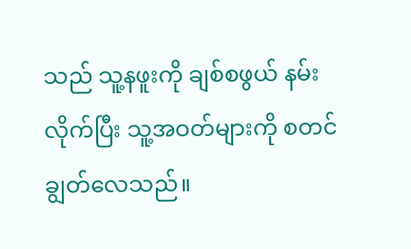သည် သူ့နဖူးကို ချစ်စဖွယ် နမ်းလိုက်ပြီး သူ့အဝတ်များကို စတင်ချွတ်လေသည်။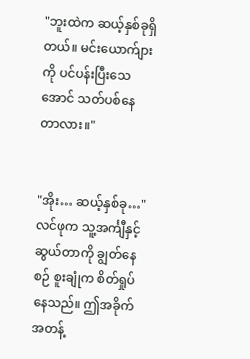"ဘူးထဲက ဆယ့်နှစ်ခုရှိတယ်။ မင်းယောက်ျားကို ပင်ပန်းပြီးသေအောင် သတ်ပစ်နေတာလား။"


"အိုး… ဆယ့်နှစ်ခု…" လင်ဖုက သူ့အင်္ကျီနှင့် ဆွယ်တာကို ချွတ်နေစဉ် စူးချုံက စိတ်ရှုပ်နေသည်။ ဤအခိုက်အတန့်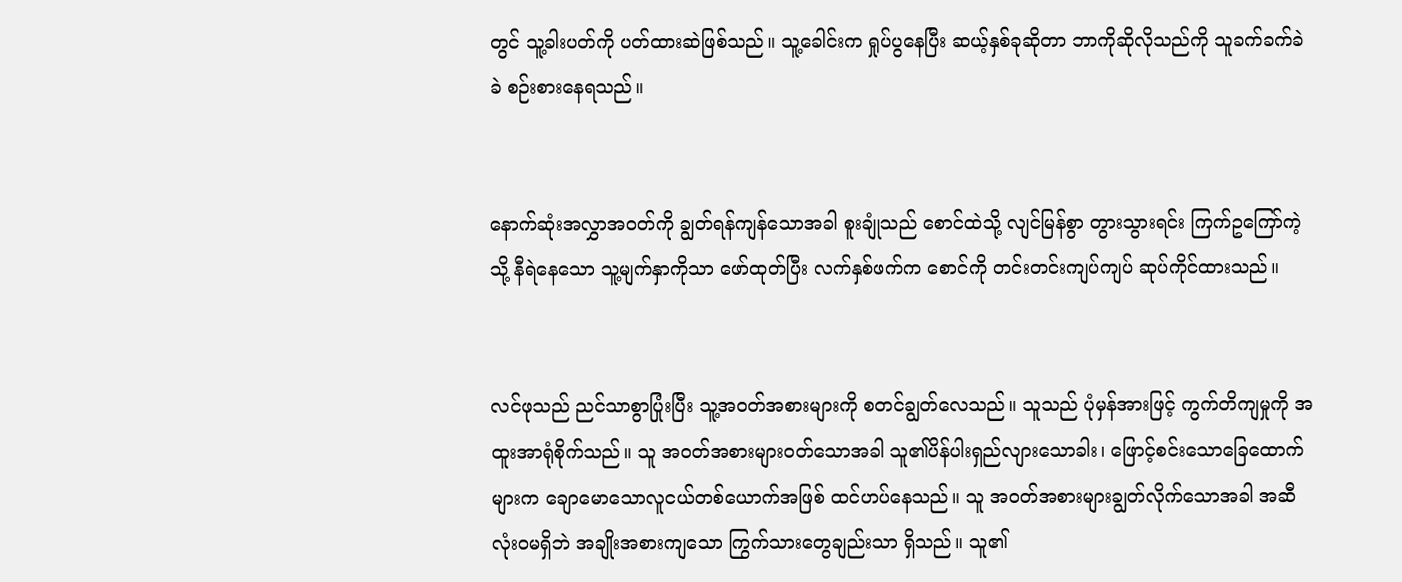တွင် သူ့ခါးပတ်ကို ပတ်ထားဆဲဖြစ်သည်။ သူ့ခေါင်းက ရှုပ်ပွနေပြီး ဆယ့်နှစ်ခုဆိုတာ ဘာကိုဆိုလိုသည်ကို သူခက်ခက်ခဲခဲ စဉ်းစားနေရသည်။


နောက်ဆုံးအလွှာအဝတ်ကို ချွတ်ရန်ကျန်သောအခါ စူးချုံသည် စောင်ထဲသို့ လျင်မြန်စွာ တွားသွားရင်း ကြက်ဥကြော်ကဲ့သို့ နီရဲနေသော သူ့မျက်နှာကိုသာ ဖော်ထုတ်ပြီး လက်နှစ်ဖက်က စောင်ကို တင်းတင်းကျပ်ကျပ် ဆုပ်ကိုင်ထားသည်။


လင်ဖုသည် ညင်သာစွာပြုံးပြီး သူ့အဝတ်အစားများကို စတင်ချွတ်လေသည်။ သူသည် ပုံမှန်အားဖြင့် ကွက်တိကျမှုကို အထူးအာရုံစိုက်သည်။ သူ အဝတ်အစားများဝတ်သောအခါ သူ၏ပိန်ပါးရှည်လျားသောခါး၊ ဖြောင့်စင်းသောခြေထောက်များက ချောမောသောလူငယ်တစ်ယောက်အဖြစ် ထင်ဟပ်‌နေသည်။ သူ အဝတ်အစားများချွတ်လိုက်သောအခါ အဆီလုံးဝမရှိဘဲ အချိုးအစားကျသော ကြွက်သားတွေချည်းသာ ရှိသည်။ သူ၏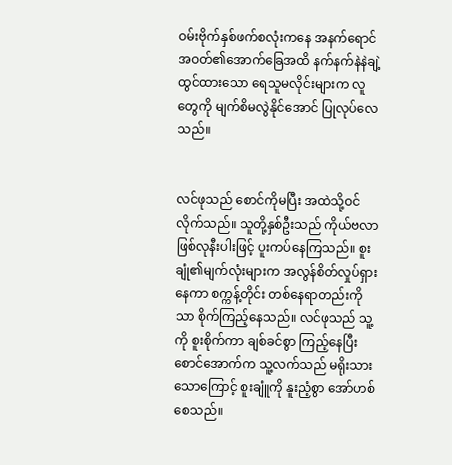ဝမ်းဗိုက်နှစ်ဖက်စလုံးကနေ အနက်ရောင်အဝတ်၏အောက်ခြေအထိ နက်နက်နဲနဲချဲ့ထွင်ထားသော ရေသူမလိုင်းများက လူတွေကို မျက်‌စိမလွဲနိုင်အောင် ပြုလုပ်လေသည်။


လင်ဖုသည် စောင်ကိုမပြီး အထဲသို့ဝင်လိုက်သည်။ သူတို့နှစ်ဦးသည် ကိုယ်ဗလာဖြစ်လုနီးပါးဖြင့် ပူးကပ်နေကြသည်။ စူးချုံ၏မျက်လုံးများက အလွန်စိတ်လှုပ်ရှားနေကာ စက္ကန့်တိုင်း တစ်နေရာတည်းကိုသာ စိုက်ကြည့်နေသည်။ လင်ဖုသည် သူ့ကို စူးစိုက်ကာ ချစ်ခင်စွာ ကြည့်နေပြီး စောင်အောက်က သူ့လက်သည် မရိုးသားသောကြောင့် စူးချူံကို နူးညံ့စွာ အော်ဟစ်စေသည်။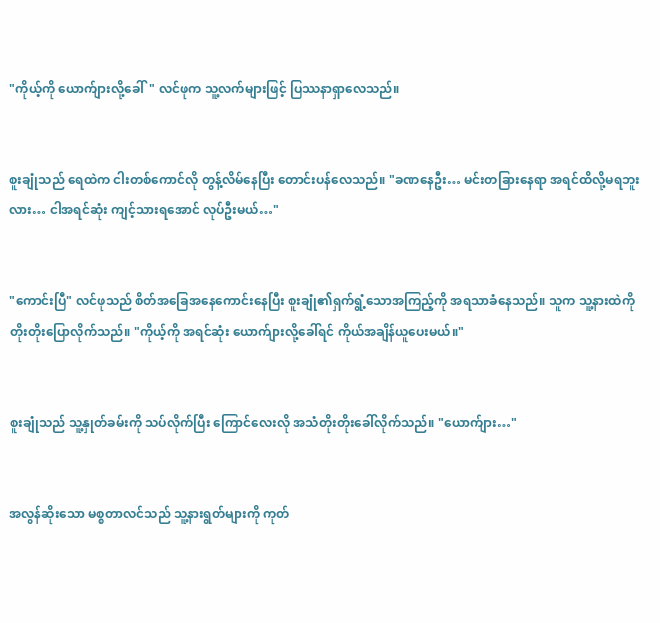"ကိုယ့်ကို ယောက်ျားလို့ခေါ်" လင်ဖုက သူ့လက်များဖြင့် ပြဿနာရှာလေသည်။


စူးချုံသည် ရေထဲက ငါးတစ်ကောင်လို တွန့်လိမ်နေပြီး တောင်းပန်လေသည်။ "ခဏနေဦး… မင်းတခြားနေရာ အရင်ထိလို့မရဘူးလား… ငါအရင်ဆုံး ကျင့်သားရအောင် လုပ်ဦးမယ်…"


"ကောင်းပြီ" လင်ဖုသည် စိတ်အခြေအနေကောင်းနေပြီး စူးချုံ၏ရှက်ရွံ့သောအကြည့်ကို အရသာခံနေသည်။ သူက သူ့နားထဲကို တိုးတိုးပြောလိုက်သည်။ "ကိုယ့်ကို အရင်ဆုံး ယောက်ျားလို့ခေါ်ရင် ကိုယ်အချိန်ယူပေးမယ်။"


စူးချုံသည် သူ့နှုတ်ခမ်းကို သပ်လိုက်ပြီး ကြောင်လေးလို အသံတိုးတိုးခေါ်လိုက်သည်။ "ယောက်ျား…"


အလွန်ဆိုးသော မစ္စတာလင်သည် သူ့နားရွတ်များကို ကုတ်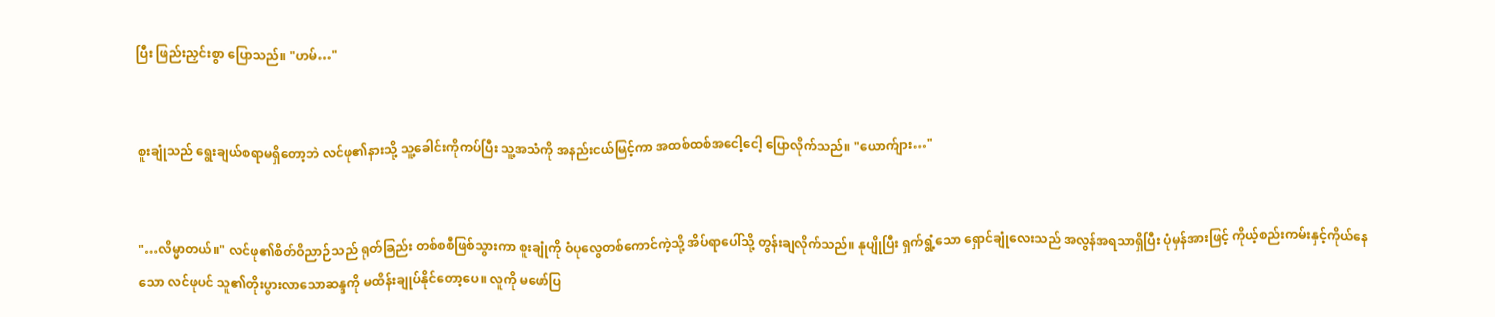ပြီး ဖြည်းညှင်းစွာ ပြောသည်။ "ဟမ်…"


စူးချုံသည် ရွေးချယ်စရာမရှိတော့ဘဲ လင်ဖု၏နားသို့ သူ့ခေါင်းကိုကပ်ပြီး သူ့အသံကို အနည်းငယ်မြင့်ကာ အထစ်ထစ်အငေါ့ငေါ့ ပြောလိုက်သည်။ "ယောက်ျား…"


"…လိမ္မာတယ်။" လင်ဖု၏စိတ်ဝိညာဉ်သည် ရုတ်ခြည်း တစ်စစီဖြစ်သွားကာ စူးချုံကို ဝံပုလွေတစ်ကောင်ကဲ့သို့ အိပ်ရာပေါ်သို့ တွန်းချလိုက်သည်။ နုပျိုပြီး ရှက်ရွံ့သော ရှောင်ချုံလေးသည် အလွန်အရသာရှိပြီး ပုံမှန်အားဖြင့် ကိုယ့်စည်းကမ်းနှင့်ကိုယ်နေသော လင်ဖုပင် သူ၏တိုးပွားလာသောဆန္ဒကို မထိန်းချုပ်နိုင်တော့ပေ။ လူကို မဖော်ပြ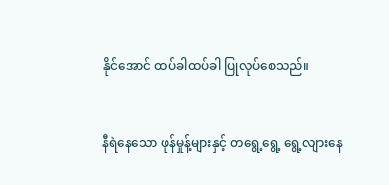နိုင်အောင် ထပ်ခါထပ်ခါ ပြုလုပ်စေသည်။


နီရဲနေသော ဖုန်မှုန့်များနှင့် တရွေ့ရွေ့ ရွေ့လျားနေ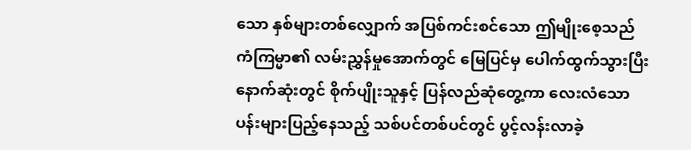သော နှစ်များတစ်လျှောက် အပြစ်ကင်းစင်သော ဤမျိုးစေ့သည် ကံကြမ္မာ၏ လမ်းညွှန်မှုအောက်တွင် မြေပြင်မှ ပေါက်ထွက်သွားပြီး နောက်ဆုံးတွင် စိုက်ပျိုးသူနှင့် ပြန်လည်ဆုံတွေ့ကာ လေးလံသောပန်းများပြည့်နေသည့် သစ်ပင်တစ်ပင်တွင် ပွင့်လန်းလာခဲ့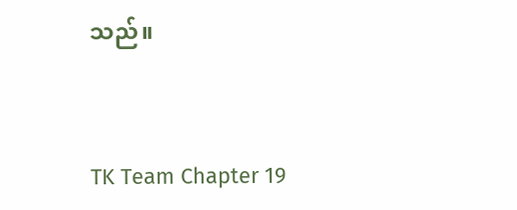သည်။


TK Team Chapter 19